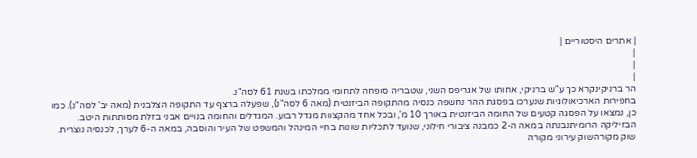| אתרים היסטוריים |
|
|
|
הר ברניקינקרא כך ע"ש ברניקי, אחותו של אגריפס השני, שטבריה סופחה לתחומי ממלכתו בשנת 61 לסה"נ.
בחפירות הארכיאולוגיות שנערכו בפסגת ההר נחשפה כנסיה מהתקופה הביזנטית (מאה 6 לסה"נ), שפעלה ברצף עד התקופה הצלבנית (מאה יב' לסה"נ). כמו כן, נמצאו על הפסגה קטעים של החומה הביזנטית באורך 10 מ', ובכל אחד מהקצוות מגדל רבוע. המגדלים והחומה בנויים אבני בזלת מסותתות היטב.
הבזיליקה הרומיתנבנתה במאה ה-2 כמבנה ציבורי חילוני, שנועד לתכליות שונות בחיי המינהל והמשפט של העיר והוסבה, במאה ה-6 לערך, לכנסיה נוצרית.
שוק מקורהשוק עירוני מקורה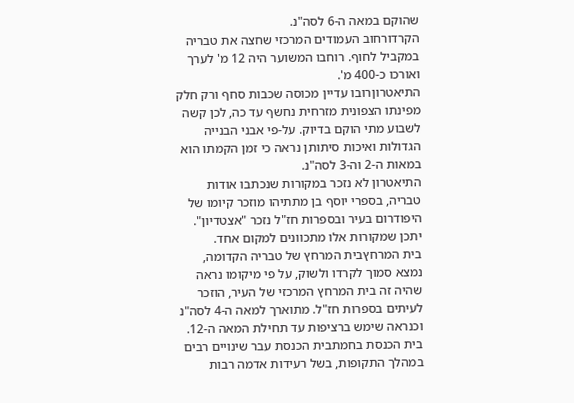שהוקם במאה ה-6 לסה"נ.
הקרדורחוב העמודים המרכזי שחצה את טבריה במקביל לחוף. רוחבו המשוער היה 12 מ' לערך ואורכו כ-400 מ'.
התיאטרוןרובו עדיין מכוסה שכבות סחף ורק חלק מפינתו הצפונית מזרחית נחשף עד כה, לכן קשה לשבוע מתי הוקם בדיוק. על-פי אבני הבנייה הגדולות ואיכות סיתותן נראה כי זמן הקמתו הוא במאות ה-2 וה-3 לסה"נ.
התיאטרון לא נזכר במקורות שנכתבו אודות טבריה, בספרי יוסף בן מתתיהו מוזכר קיומו של היפודרום בעיר ובספרות חז"ל נזכר "אצטדיון". יתכן שמקורות אלו מתכוונים למקום אחד.
בית המרחץבית המרחץ של טבריה הקדומה, נמצא סמוך לקרדו ולשוק, על פי מיקומו נראה שהיה זה בית המרחץ המרכזי של העיר, הוזכר לעיתים בספרות חז"ל. מתוארך למאה ה-4 לסה"נ וכנראה שימש ברציפות עד תחילת המאה ה-12.
בית הכנסת בחמתבית הכנסת עבר שינויים רבים במהלך התקופות, בשל רעידות אדמה רבות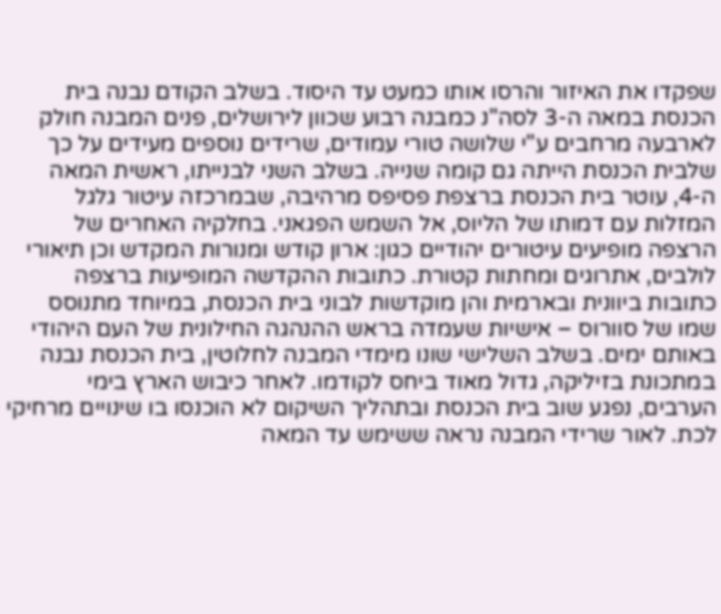שפקדו את האיזור והרסו אותו כמעט עד היסוד. בשלב הקודם נבנה בית הכנסת במאה ה-3 לסה"נ כמבנה רבוע שכוון לירושלים, פנים המבנה חולק לארבעה מרחבים ע"י שלושה טורי עמודים, שרידים נוספים מעידים על כך שלבית הכנסת הייתה גם קומה שנייה. בשלב השני לבנייתו, ראשית המאה ה-4, עוטר בית הכנסת ברצפת פסיפס מרהיבה, שבמרכזה עיטור גלגל המזלות עם דמותו של הליוס, אל השמש הפגאני. בחלקיה האחרים של הרצפה מופיעים עיטורים יהודיים כגון: ארון קודש ומנורות המקדש וכן תיאורי לולבים, אתרוגים ומחתות קטורת. כתובות ההקדשה המופיעות ברצפה כתובות ביוונית ובארמית והן מוקדשות לבוני בית הכנסת, במיוחד מתנוסס שמו של סוורוס – אישיות שעמדה בראש ההנהגה החילונית של העם היהודי באותם ימים. בשלב השלישי שונו מימדי המבנה לחלוטין, בית הכנסת נבנה במתכונת בזיליקה, גדול מאוד ביחס לקודמו. לאחר כיבוש הארץ בימי הערבים, נפגע שוב בית הכנסת ובתהליך השיקום לא הוכנסו בו שינויים מרחיקי לכת. לאור שרידי המבנה נראה ששימש עד המאה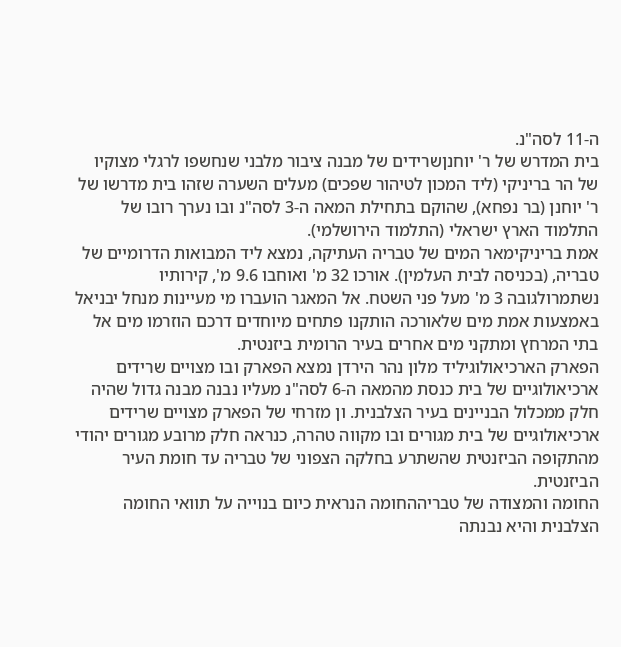ה-11 לסה"נ.
בית המדרש של ר' יוחנןשרידים של מבנה ציבור מלבני שנחשפו לרגלי מצוקיו של הר בריניקי (ליד המכון לטיהור שפכים) מעלים השערה שזהו בית מדרשו של ר' יוחנן (בר נפחא), שהוקם בתחילת המאה ה-3 לסה"נ ובו נערך רובו של התלמוד הארץ ישראלי (התלמוד הירושלמי).
אמת בריניקימאר המים של טבריה העתיקה, נמצא ליד המבואות הדרומיים של טבריה, (בכניסה לבית העלמין). אורכו 32 מ' ואוחבו 9.6 מ', קירותיו נשתמרולגובה 3 מ' מעל פני השטח. אל המאגר הועברו מי מעיינות מנחל יבניאל באמצעות אמת מים שלאורכה הותקנו פתחים מיוחדים דרכם הוזרמו מים אל בתי המרחץ ומתקני מים אחרים בעיר הרומית ביזנטית.
הפארק הארכיאולוגיליד מלון נהר הירדן נמצא הפארק ובו מצויים שרידים ארכיאולוגיים של בית כנסת מהמאה ה-6 לסה"נ מעליו נבנה מבנה גדול שהיה חלק ממכלול הבניינים בעיר הצלבנית. ון מזרחי של הפארק מצויים שרידים ארכיאולוגיים של בית מגורים ובו מקווה טהרה, כנראה חלק מרובע מגורים יהודי מהתקופה הביזנטית שהשתרע בחלקה הצפוני של טבריה עד חומת העיר הביזנטית.
החומה והמצודה של טבריההחומה הנראית כיום בנוייה על תוואי החומה הצלבנית והיא נבנתה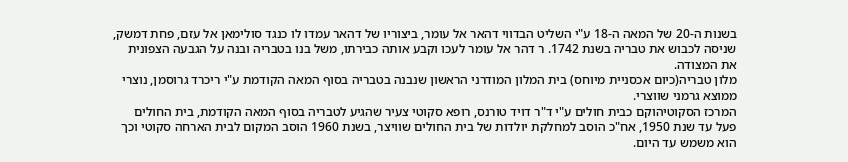בשנות ה-20 של המאה ה-18 ע"י השליט הבדווי דהאר אל עומר, ביצוריו של דהאר עמדו לו כנגד סולימאן אל עזם, פחת דמשק, שניסה לכבוש את טבריה בשנת 1742. ר דהר אל עומר לעכו וקבע אותה כבירתו, משל בנו בטבריה ובנה על הגבעה הצפונית את המצודה.
מלון טבריה(כיום אכסניית מיוחס) בית המלון המודרני הראשון שנבנה בטבריה בסוף המאה הקודמת ע"י ריכרד גרוסמן, נוצרי ממוצא גרמני שווצרי.
המרכז הסקוטיהוקם כבית חולים ע"י ד"ר דויד טורנס, רופא סקוטי צעיר שהגיע לטבריה בסוף המאה הקודמת, בית החולים פעל עד שנת 1950, אח"כ הוסב למחלקת יולדות של בית החולים שוויצר, בשנת 1960 הוסב המקום לבית הארחה סקוטי וכך הוא משמש עד היום.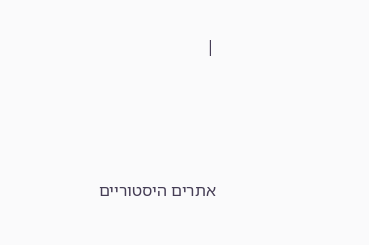|







אתרים היסטוריים